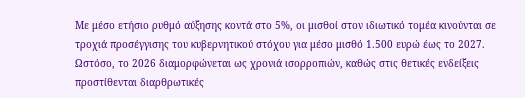Με μέσο ετήσιο ρυθμό αύξησης κοντά στο 5%, οι μισθοί στον ιδιωτικό τομέα κινούνται σε τροχιά προσέγγισης του κυβερνητικού στόχου για μέσο μισθό 1.500 ευρώ έως το 2027. Ωστόσο, το 2026 διαμορφώνεται ως χρονιά ισορροπιών, καθώς στις θετικές ενδείξεις προστίθενται διαρθρωτικές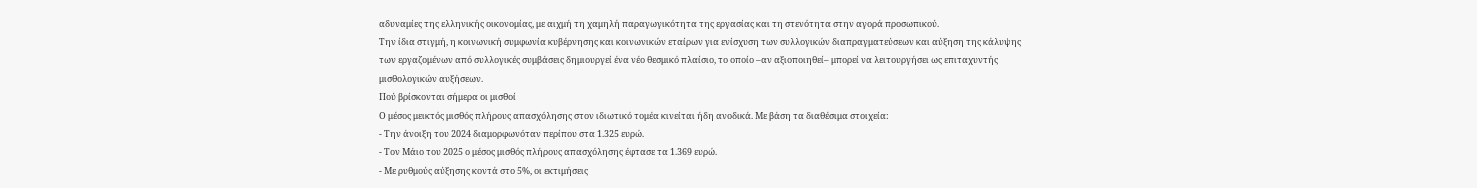αδυναμίες της ελληνικής οικονομίας, με αιχμή τη χαμηλή παραγωγικότητα της εργασίας και τη στενότητα στην αγορά προσωπικού.
Την ίδια στιγμή, η κοινωνική συμφωνία κυβέρνησης και κοινωνικών εταίρων για ενίσχυση των συλλογικών διαπραγματεύσεων και αύξηση της κάλυψης των εργαζομένων από συλλογικές συμβάσεις δημιουργεί ένα νέο θεσμικό πλαίσιο, το οποίο –αν αξιοποιηθεί– μπορεί να λειτουργήσει ως επιταχυντής μισθολογικών αυξήσεων.
Πού βρίσκονται σήμερα οι μισθοί
Ο μέσος μεικτός μισθός πλήρους απασχόλησης στον ιδιωτικό τομέα κινείται ήδη ανοδικά. Με βάση τα διαθέσιμα στοιχεία:
- Την άνοιξη του 2024 διαμορφωνόταν περίπου στα 1.325 ευρώ.
- Τον Μάιο του 2025 ο μέσος μισθός πλήρους απασχόλησης έφτασε τα 1.369 ευρώ.
- Με ρυθμούς αύξησης κοντά στο 5%, οι εκτιμήσεις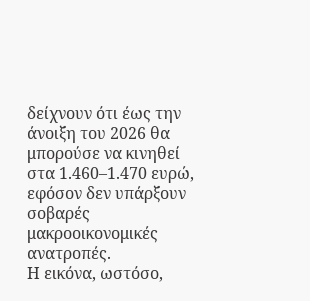δείχνουν ότι έως την άνοιξη του 2026 θα μπορούσε να κινηθεί στα 1.460–1.470 ευρώ, εφόσον δεν υπάρξουν σοβαρές μακροοικονομικές ανατροπές.
Η εικόνα, ωστόσο,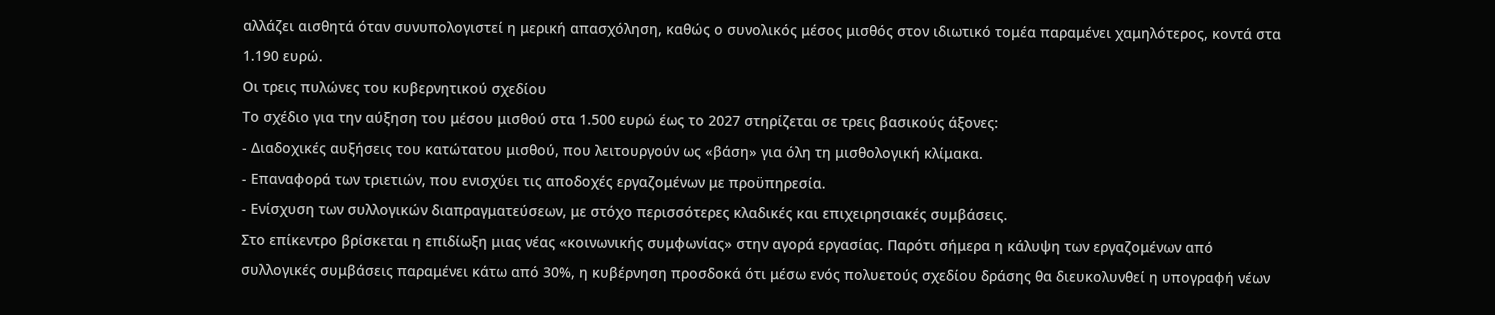αλλάζει αισθητά όταν συνυπολογιστεί η μερική απασχόληση, καθώς ο συνολικός μέσος μισθός στον ιδιωτικό τομέα παραμένει χαμηλότερος, κοντά στα 1.190 ευρώ.
Οι τρεις πυλώνες του κυβερνητικού σχεδίου
Το σχέδιο για την αύξηση του μέσου μισθού στα 1.500 ευρώ έως το 2027 στηρίζεται σε τρεις βασικούς άξονες:
- Διαδοχικές αυξήσεις του κατώτατου μισθού, που λειτουργούν ως «βάση» για όλη τη μισθολογική κλίμακα.
- Επαναφορά των τριετιών, που ενισχύει τις αποδοχές εργαζομένων με προϋπηρεσία.
- Ενίσχυση των συλλογικών διαπραγματεύσεων, με στόχο περισσότερες κλαδικές και επιχειρησιακές συμβάσεις.
Στο επίκεντρο βρίσκεται η επιδίωξη μιας νέας «κοινωνικής συμφωνίας» στην αγορά εργασίας. Παρότι σήμερα η κάλυψη των εργαζομένων από συλλογικές συμβάσεις παραμένει κάτω από 30%, η κυβέρνηση προσδοκά ότι μέσω ενός πολυετούς σχεδίου δράσης θα διευκολυνθεί η υπογραφή νέων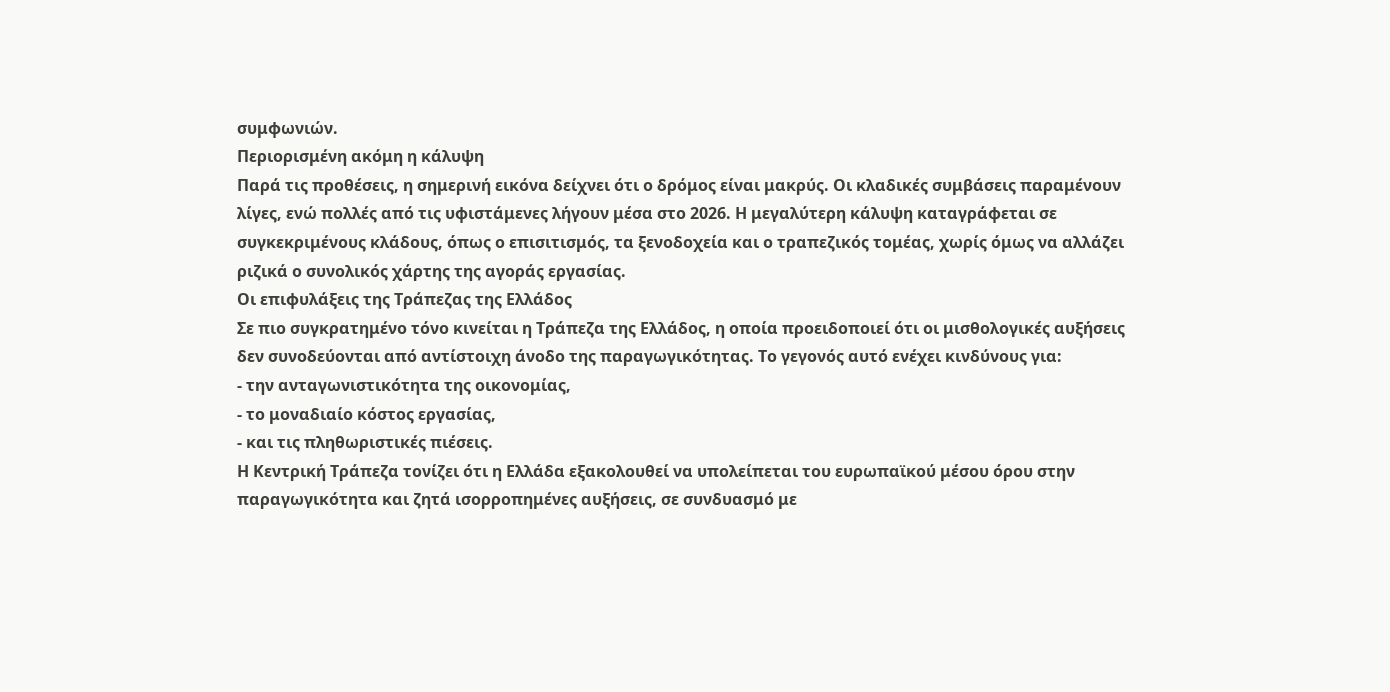συμφωνιών.
Περιορισμένη ακόμη η κάλυψη
Παρά τις προθέσεις, η σημερινή εικόνα δείχνει ότι ο δρόμος είναι μακρύς. Οι κλαδικές συμβάσεις παραμένουν λίγες, ενώ πολλές από τις υφιστάμενες λήγουν μέσα στο 2026. Η μεγαλύτερη κάλυψη καταγράφεται σε συγκεκριμένους κλάδους, όπως ο επισιτισμός, τα ξενοδοχεία και ο τραπεζικός τομέας, χωρίς όμως να αλλάζει ριζικά ο συνολικός χάρτης της αγοράς εργασίας.
Οι επιφυλάξεις της Τράπεζας της Ελλάδος
Σε πιο συγκρατημένο τόνο κινείται η Τράπεζα της Ελλάδος, η οποία προειδοποιεί ότι οι μισθολογικές αυξήσεις δεν συνοδεύονται από αντίστοιχη άνοδο της παραγωγικότητας. Το γεγονός αυτό ενέχει κινδύνους για:
- την ανταγωνιστικότητα της οικονομίας,
- το μοναδιαίο κόστος εργασίας,
- και τις πληθωριστικές πιέσεις.
Η Κεντρική Τράπεζα τονίζει ότι η Ελλάδα εξακολουθεί να υπολείπεται του ευρωπαϊκού μέσου όρου στην παραγωγικότητα και ζητά ισορροπημένες αυξήσεις, σε συνδυασμό με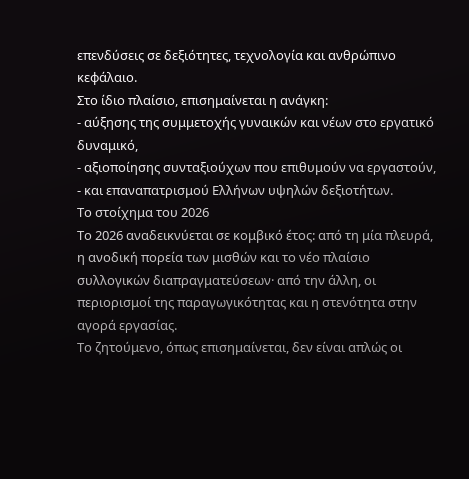επενδύσεις σε δεξιότητες, τεχνολογία και ανθρώπινο κεφάλαιο.
Στο ίδιο πλαίσιο, επισημαίνεται η ανάγκη:
- αύξησης της συμμετοχής γυναικών και νέων στο εργατικό δυναμικό,
- αξιοποίησης συνταξιούχων που επιθυμούν να εργαστούν,
- και επαναπατρισμού Ελλήνων υψηλών δεξιοτήτων.
Το στοίχημα του 2026
Το 2026 αναδεικνύεται σε κομβικό έτος: από τη μία πλευρά, η ανοδική πορεία των μισθών και το νέο πλαίσιο συλλογικών διαπραγματεύσεων· από την άλλη, οι περιορισμοί της παραγωγικότητας και η στενότητα στην αγορά εργασίας.
Το ζητούμενο, όπως επισημαίνεται, δεν είναι απλώς οι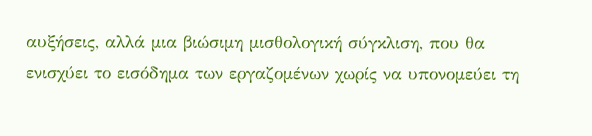αυξήσεις, αλλά μια βιώσιμη μισθολογική σύγκλιση, που θα ενισχύει το εισόδημα των εργαζομένων χωρίς να υπονομεύει τη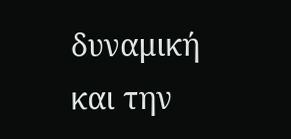δυναμική και την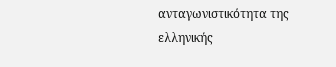ανταγωνιστικότητα της ελληνικής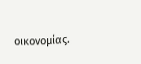οικονομίας.